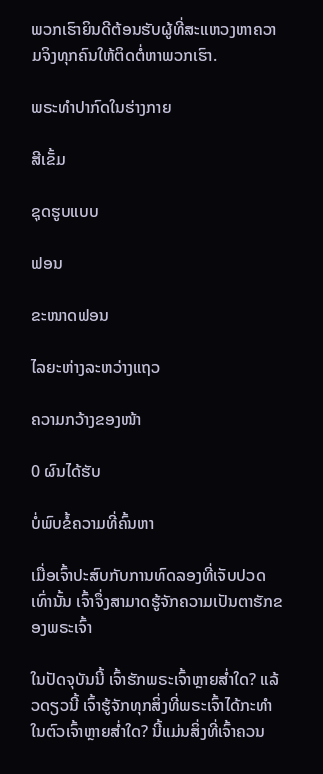ພວກເຮົາຍິນດີຕ້ອນຮັບຜູ້ທີ່ສະແຫວງຫາຄວາມຈິງທຸກຄົນໃຫ້ຕິດຕໍ່ຫາພວກເຮົາ.

ພຣະທໍາປາກົດໃນຮ່າງກາຍ

ສີເຂັ້ມ

ຊຸດຮູບແບບ

ຟອນ

ຂະໜາດຟອນ

ໄລຍະຫ່າງລະຫວ່າງແຖວ

ຄວາມກວ້າງຂອງໜ້າ

0 ຜົນໄດ້ຮັບ

ບໍ່ພົບຂໍ້ຄວາມທີ່ຄົ້ນຫາ

ເມື່ອເຈົ້າປະສົບກັບການທົດລອງທີ່ເຈັບປວດເທົ່ານັ້ນ ເຈົ້າຈຶ່ງສາມາດຮູ້ຈັກຄວາມເປັນຕາຮັກຂອງພຣະເຈົ້າ

ໃນປັດຈຸບັນນີ້ ເຈົ້າຮັກພຣະເຈົ້າຫຼາຍສໍ່າໃດ? ແລ້ວດຽວນີ້ ເຈົ້າຮູ້ຈັກທຸກສິ່ງທີ່ພຣະເຈົ້າໄດ້ກະທຳໃນຕົວເຈົ້າຫຼາຍສໍ່າໃດ? ນີ້ແມ່ນສິ່ງທີ່ເຈົ້າຄວນ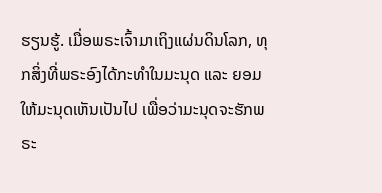ຮຽນຮູ້. ເມື່ອພຣະເຈົ້າມາເຖິງແຜ່ນດິນໂລກ, ທຸກສິ່ງທີ່ພຣະອົງໄດ້ກະທຳໃນມະນຸດ ແລະ ຍອມໃຫ້ມະນຸດເຫັນເປັນໄປ ເພື່ອວ່າມະນຸດຈະຮັກພຣະ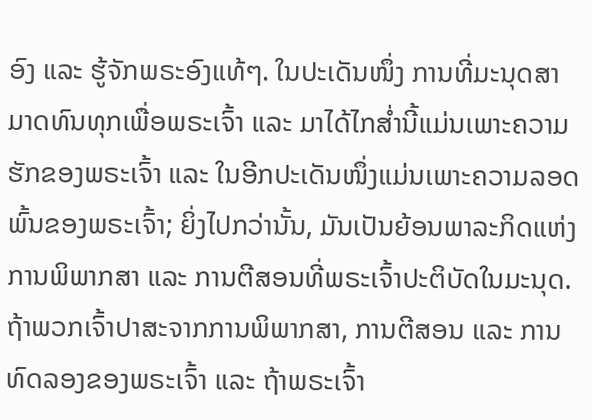ອົງ ແລະ ຮູ້ຈັກພຣະອົງແທ້ໆ. ໃນປະເດັນໜຶ່ງ ການທີ່ມະນຸດສາມາດທົນທຸກເພື່ອພຣະເຈົ້າ ແລະ ມາໄດ້ໄກສໍ່ານີ້ແມ່ນເພາະຄວາມຮັກຂອງພຣະເຈົ້າ ແລະ ໃນອີກປະເດັນໜຶ່ງແມ່ນເພາະຄວາມລອດພົ້ນຂອງພຣະເຈົ້າ; ຍິ່ງໄປກວ່ານັ້ນ, ມັນເປັນຍ້ອນພາລະກິດແຫ່ງການພິພາກສາ ແລະ ການຕີສອນທີ່ພຣະເຈົ້າປະຕິບັດໃນມະນຸດ. ຖ້າພວກເຈົ້າປາສະຈາກການພິພາກສາ, ການຕີສອນ ແລະ ການທົດລອງຂອງພຣະເຈົ້າ ແລະ ຖ້າພຣະເຈົ້າ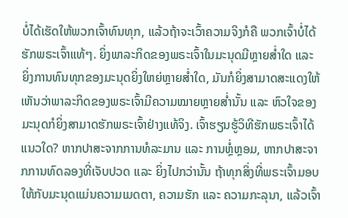ບໍ່ໄດ້ເຮັດໃຫ້ພວກເຈົ້າທົນທຸກ, ແລ້ວຖ້າຈະເວົ້າຄວາມຈິງກໍຄື ພວກເຈົ້າບໍ່ໄດ້ຮັກພຣະເຈົ້າແທ້ໆ. ຍິ່ງພາລະກິດຂອງພຣະເຈົ້າໃນມະນຸດມີຫຼາຍສໍ່າໃດ ແລະ ຍິ່ງການທົນທຸກຂອງມະນຸດຍິ່ງໃຫຍ່ຫຼາຍສໍ່າໃດ, ມັນກໍຍິ່ງສາມາດສະແດງໃຫ້ເຫັນວ່າພາລະກິດຂອງພຣະເຈົ້າມີຄວາມໝາຍຫຼາຍສໍ່ານັ້ນ ແລະ ຫົວໃຈຂອງມະນຸດກໍຍິ່ງສາມາດຮັກພຣະເຈົ້າຢ່າງແທ້ຈິງ. ເຈົ້າຮຽນຮູ້ວິທີຮັກພຣະເຈົ້າໄດ້ແນວໃດ? ຫາກປາສະຈາກການທໍລະມານ ແລະ ການຫຼໍ່ຫຼອມ, ຫາກປາສະຈາກການທົດລອງທີ່ເຈັບປວດ ແລະ ຍິ່ງໄປກວ່ານັ້ນ ຖ້າທຸກສິ່ງທີ່ພຣະເຈົ້າມອບໃຫ້ກັບມະນຸດແມ່ນຄວາມເມດຕາ, ຄວາມຮັກ ແລະ ຄວາມກະລຸນາ, ແລ້ວເຈົ້າ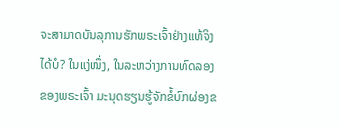ຈະສາມາດບັນລຸການຮັກພຣະເຈົ້າຢ່າງແທ້ຈິງໄດ້ບໍ? ໃນແງ່ໜຶ່ງ, ໃນລະຫວ່າງການທົດລອງຂອງພຣະເຈົ້າ ມະນຸດຮຽນຮູ້ຈັກຂໍ້ບົກຜ່ອງຂ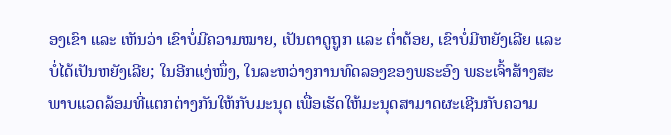ອງເຂົາ ແລະ ເຫັນວ່າ ເຂົາບໍ່ມີຄວາມໝາຍ, ເປັນຕາດູຖູກ ແລະ ຕໍ່າຕ້ອຍ, ເຂົາບໍ່ມີຫຍັງເລີຍ ແລະ ບໍ່ໄດ້ເປັນຫຍັງເລີຍ; ໃນອີກແງ່ໜຶ່ງ, ໃນລະຫວ່າງການທົດລອງຂອງພຣະອົງ ພຣະເຈົ້າສ້າງສະພາບແວດລ້ອມທີ່ແຕກຕ່າງກັນໃຫ້ກັບມະນຸດ ເພື່ອເຮັດໃຫ້ມະນຸດສາມາດຜະເຊີນກັບຄວາມ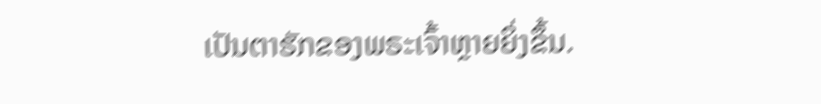ເປັນຕາຮັກຂອງພຣະເຈົ້າຫຼາຍຍິ່ງຂຶ້ນ.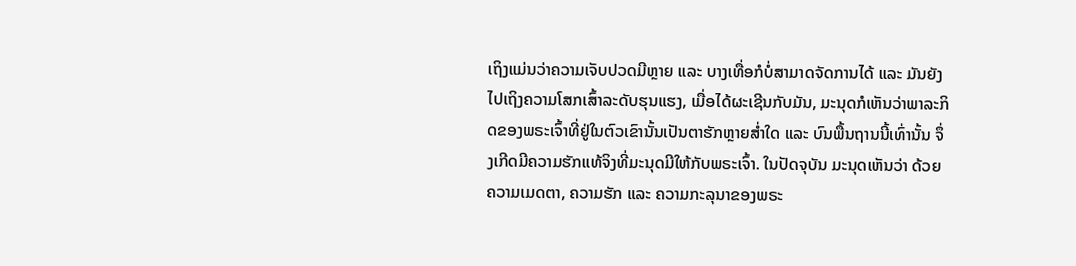ເຖິງແມ່ນວ່າຄວາມເຈັບປວດມີຫຼາຍ ແລະ ບາງເທື່ອກໍບໍ່ສາມາດຈັດການໄດ້ ແລະ ມັນຍັງໄປເຖິງຄວາມໂສກເສົ້າລະດັບຮຸນແຮງ, ເມື່ອໄດ້ຜະເຊີນກັບມັນ, ມະນຸດກໍເຫັນວ່າພາລະກິດຂອງພຣະເຈົ້າທີ່ຢູ່ໃນຕົວເຂົານັ້ນເປັນຕາຮັກຫຼາຍສໍ່າໃດ ແລະ ບົນພື້ນຖານນີ້ເທົ່ານັ້ນ ຈຶ່ງເກີດມີຄວາມຮັກແທ້ຈິງທີ່ມະນຸດມີໃຫ້ກັບພຣະເຈົ້າ. ໃນປັດຈຸບັນ ມະນຸດເຫັນວ່າ ດ້ວຍຄວາມເມດຕາ, ຄວາມຮັກ ແລະ ຄວາມກະລຸນາຂອງພຣະ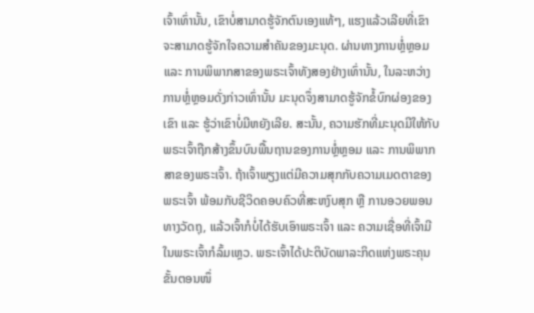ເຈົ້າເທົ່ານັ້ນ, ເຂົາບໍ່ສາມາດຮູ້ຈັກຕົນເອງແທ້ໆ, ແຮງແລ້ວເລີຍທີ່ເຂົາຈະສາມາດຮູ້ຈັກໃຈຄວາມສຳຄັນຂອງມະນຸດ. ຜ່ານທາງການຫຼໍ່ຫຼອມ ແລະ ການພິພາກສາຂອງພຣະເຈົ້າທັງສອງຢ່າງເທົ່ານັ້ນ, ໃນລະຫວ່າງການຫຼໍ່ຫຼອມດັ່ງກ່າວເທົ່ານັ້ນ ມະນຸດຈຶ່ງສາມາດຮູ້ຈັກຂໍ້ບົກຜ່ອງຂອງເຂົາ ແລະ ຮູ້ວ່າເຂົາບໍ່ມີຫຍັງເລີຍ. ສະນັ້ນ, ຄວາມຮັກທີ່ມະນຸດມີໃຫ້ກັບພຣະເຈົ້າຖືກສ້າງຂຶ້ນບົນພື້ນຖານຂອງການຫຼໍ່ຫຼອມ ແລະ ການພິພາກສາຂອງພຣະເຈົ້າ. ຖ້າເຈົ້າພຽງແຕ່ມີຄວາມສຸກກັບຄວາມເມດຕາຂອງພຣະເຈົ້າ ພ້ອມກັບຊີວິດຄອບຄົວທີ່ສະຫງົບສຸກ ຫຼື ການອວຍພອນທາງວັດຖຸ, ແລ້ວເຈົ້າກໍບໍ່ໄດ້ຮັບເອົາພຣະເຈົ້າ ແລະ ຄວາມເຊື່ອທີ່ເຈົ້າມີໃນພຣະເຈົ້າກໍລົ້ມເຫຼວ. ພຣະເຈົ້າໄດ້ປະຕິບັດພາລະກິດແຫ່ງພຣະຄຸນຂັ້ນຕອນໜຶ່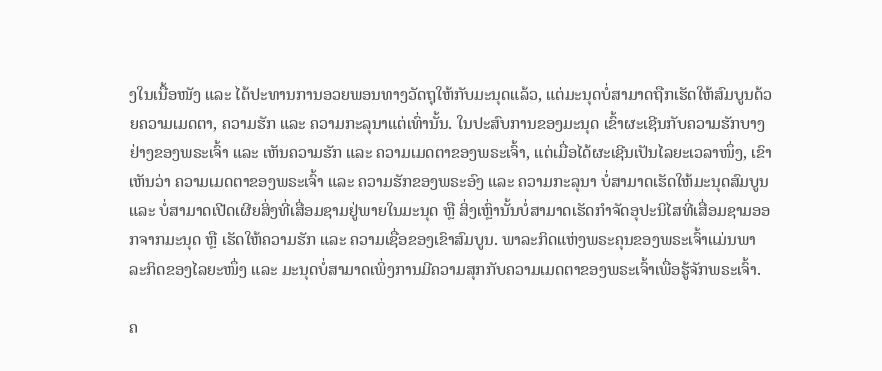ງໃນເນື້ອໜັງ ແລະ ໄດ້ປະທານການອວຍພອນທາງວັດຖຸໃຫ້ກັບມະນຸດແລ້ວ, ແຕ່ມະນຸດບໍ່ສາມາດຖືກເຮັດໃຫ້ສົມບູນດ້ວຍຄວາມເມດຕາ, ຄວາມຮັກ ແລະ ຄວາມກະລຸນາແຕ່ເທົ່ານັ້ນ. ໃນປະສົບການຂອງມະນຸດ ເຂົ້າຜະເຊີນກັບຄວາມຮັກບາງຢ່າງຂອງພຣະເຈົ້າ ແລະ ເຫັນຄວາມຮັກ ແລະ ຄວາມເມດຕາຂອງພຣະເຈົ້າ, ແຕ່ເມື່ອໄດ້ຜະເຊີນເປັນໄລຍະເວລາໜຶ່ງ, ເຂົາເຫັນວ່າ ຄວາມເມດຕາຂອງພຣະເຈົ້າ ແລະ ຄວາມຮັກຂອງພຣະອົງ ແລະ ຄວາມກະລຸນາ ບໍ່ສາມາດເຮັດໃຫ້ມະນຸດສົມບູນ ແລະ ບໍ່ສາມາດເປີດເຜີຍສິ່ງທີ່ເສື່ອມຊາມຢູ່ພາຍໃນມະນຸດ ຫຼື ສິ່ງເຫຼົ່ານັ້ນບໍ່ສາມາດເຮັດກຳຈັດອຸປະນິໄສທີ່ເສື່ອມຊາມອອກຈາກມະນຸດ ຫຼື ເຮັດໃຫ້ຄວາມຮັກ ແລະ ຄວາມເຊື່ອຂອງເຂົາສົມບູນ. ພາລະກິດແຫ່ງພຣະຄຸນຂອງພຣະເຈົ້າແມ່ນພາລະກິດຂອງໄລຍະໜຶ່ງ ແລະ ມະນຸດບໍ່ສາມາດເພິ່ງການມີຄວາມສຸກກັບຄວາມເມດຕາຂອງພຣະເຈົ້າເພື່ອຮູ້ຈັກພຣະເຈົ້າ.

ຄ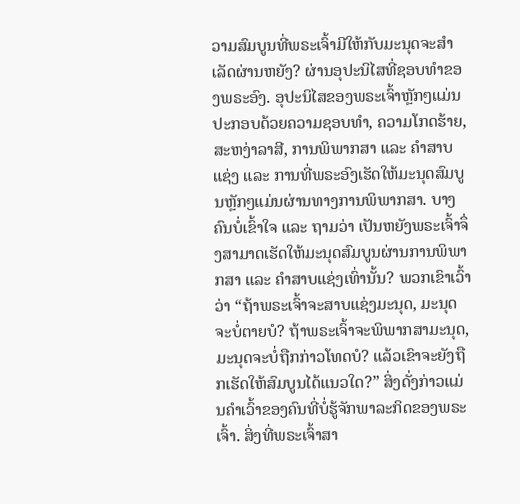ວາມສົມບູນທີ່ພຣະເຈົ້າມີໃຫ້ກັບມະນຸດຈະສຳເລັດຜ່ານຫຍັງ? ຜ່ານອຸປະນິໄສທີ່ຊອບທຳຂອງພຣະອົງ. ອຸປະນິໄສຂອງພຣະເຈົ້າຫຼັກໆແມ່ນປະກອບດ້ວຍຄວາມຊອບທຳ, ຄວາມໂກດຮ້າຍ, ສະຫງ່າລາສີ, ການພິພາກສາ ແລະ ຄຳສາບແຊ່ງ ແລະ ການທີ່ພຣະອົງເຮັດໃຫ້ມະນຸດສົມບູນຫຼັກໆແມ່ນຜ່ານທາງການພິພາກສາ. ບາງຄົນບໍ່ເຂົ້າໃຈ ແລະ ຖາມວ່າ ເປັນຫຍັງພຣະເຈົ້າຈຶ່ງສາມາດເຮັດໃຫ້ມະນຸດສົມບູນຜ່ານການພິພາກສາ ແລະ ຄຳສາບແຊ່ງເທົ່ານັ້ນ? ພວກເຂົາເວົ້າວ່າ “ຖ້າພຣະເຈົ້າຈະສາບແຊ່ງມະນຸດ, ມະນຸດຈະບໍ່ຕາຍບໍ? ຖ້າພຣະເຈົ້າຈະພິພາກສາມະນຸດ, ມະນຸດຈະບໍ່ຖືກກ່າວໂທດບໍ? ແລ້ວເຂົາຈະຍັງຖືກເຮັດໃຫ້ສົມບູນໄດ້ແນວໃດ?” ສິ່ງດັ່ງກ່າວແມ່ນຄຳເວົ້າຂອງຄົນທີ່ບໍ່ຮູ້ຈັກພາລະກິດຂອງພຣະເຈົ້າ. ສິ່ງທີ່ພຣະເຈົ້າສາ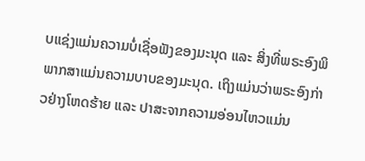ບແຊ່ງແມ່ນຄວາມບໍ່ເຊື່ອຟັງຂອງມະນຸດ ແລະ ສິ່ງທີ່ພຣະອົງພິພາກສາແມ່ນຄວາມບາບຂອງມະນຸດ. ເຖິງແມ່ນວ່າພຣະອົງກ່າວຢ່າງໂຫດຮ້າຍ ແລະ ປາສະຈາກຄວາມອ່ອນໄຫວແມ່ນ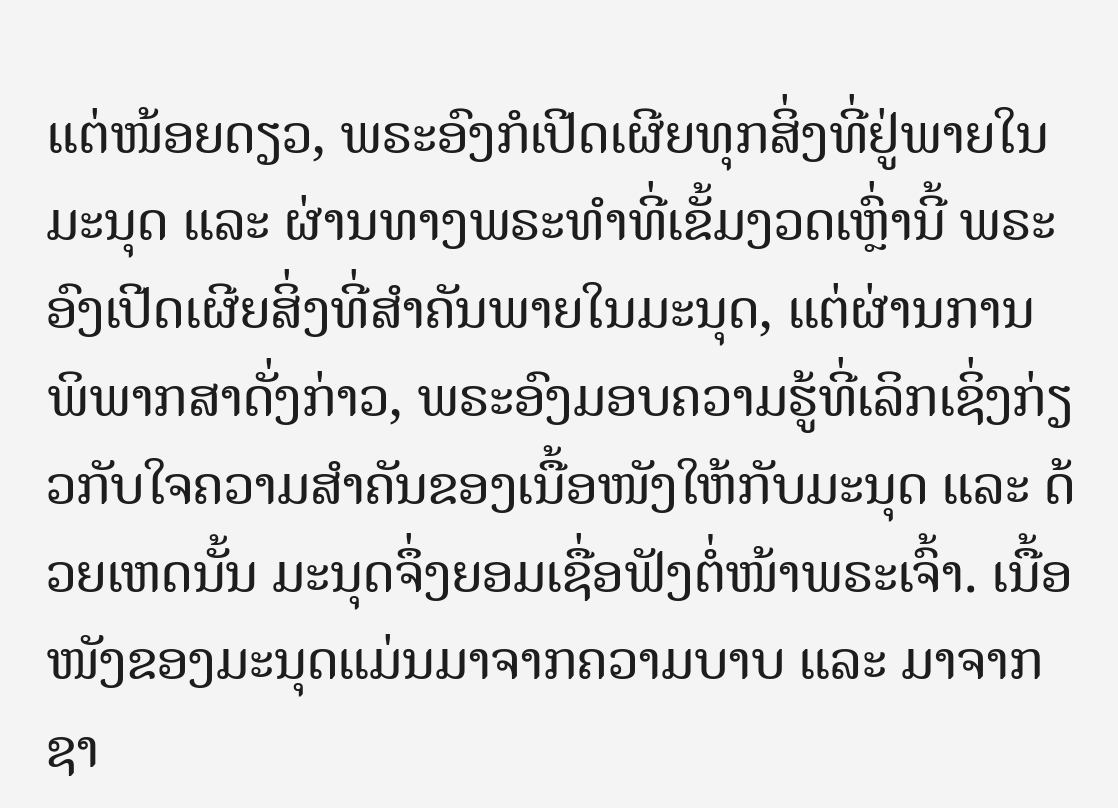ແຕ່ໜ້ອຍດຽວ, ພຣະອົງກໍເປີດເຜີຍທຸກສິ່ງທີ່ຢູ່ພາຍໃນມະນຸດ ແລະ ຜ່ານທາງພຣະທຳທີ່ເຂັ້ມງວດເຫຼົ່ານີ້ ພຣະອົງເປີດເຜີຍສິ່ງທີ່ສຳຄັນພາຍໃນມະນຸດ, ແຕ່ຜ່ານການພິພາກສາດັ່ງກ່າວ, ພຣະອົງມອບຄວາມຮູ້ທີ່ເລິກເຊິ່ງກ່ຽວກັບໃຈຄວາມສຳຄັນຂອງເນື້ອໜັງໃຫ້ກັບມະນຸດ ແລະ ດ້ວຍເຫດນັ້ນ ມະນຸດຈຶ່ງຍອມເຊື່ອຟັງຕໍ່ໜ້າພຣະເຈົ້າ. ເນື້ອໜັງຂອງມະນຸດແມ່ນມາຈາກຄວາມບາບ ແລະ ມາຈາກຊາ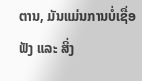ຕານ, ມັນແມ່ນການບໍ່ເຊື່ອຟັງ ແລະ ສິ່ງ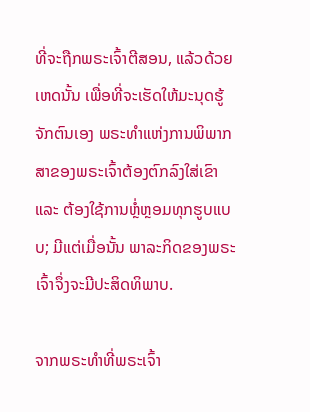ທີ່ຈະຖືກພຣະເຈົ້າຕີສອນ, ແລ້ວດ້ວຍເຫດນັ້ນ ເພື່ອທີ່ຈະເຮັດໃຫ້ມະນຸດຮູ້ຈັກຕົນເອງ ພຣະທຳແຫ່ງການພິພາກສາຂອງພຣະເຈົ້າຕ້ອງຕົກລົງໃສ່ເຂົາ ແລະ ຕ້ອງໃຊ້ການຫຼໍ່ຫຼອມທຸກຮູບແບບ; ມີແຕ່ເມື່ອນັ້ນ ພາລະກິດຂອງພຣະເຈົ້າຈຶ່ງຈະມີປະສິດທິພາບ.

ຈາກພຣະທຳທີ່ພຣະເຈົ້າ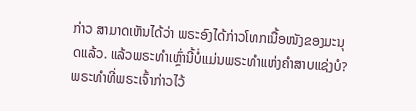ກ່າວ ສາມາດເຫັນໄດ້ວ່າ ພຣະອົງໄດ້ກ່າວໂທກເນື້ອໜັງຂອງມະນຸດແລ້ວ. ແລ້ວພຣະທຳເຫຼົ່ານີ້ບໍ່ແມ່ນພຣະທຳແຫ່ງຄຳສາບແຊ່ງບໍ? ພຣະທຳທີ່ພຣະເຈົ້າກ່າວໄວ້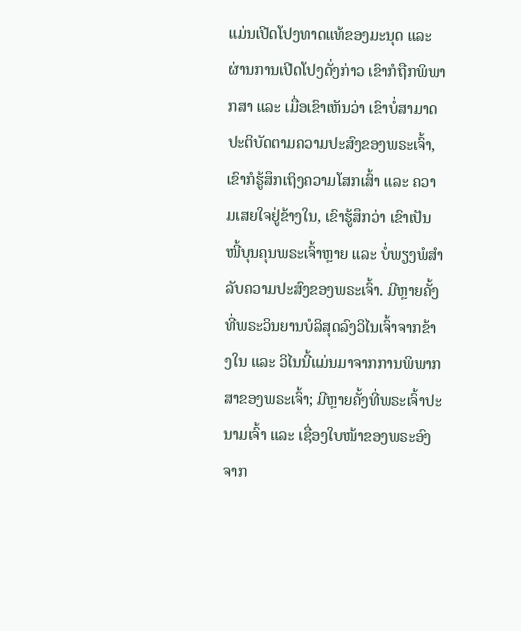ແມ່ນເປີດໂປງທາດແທ້ຂອງມະນຸດ ແລະ ຜ່ານການເປີດໂປງດັ່ງກ່າວ ເຂົາກໍຖືກພິພາກສາ ແລະ ເມື່ອເຂົາເຫັນວ່າ ເຂົາບໍ່ສາມາດປະຕິບັດຕາມຄວາມປະສົງຂອງພຣະເຈົ້າ, ເຂົາກໍຮູ້ສຶກເຖິງຄວາມໂສກເສົ້າ ແລະ ຄວາມເສຍໃຈຢູ່ຂ້າງໃນ, ເຂົາຮູ້ສຶກວ່າ ເຂົາເປັນໜີ້ບຸນຄຸນພຣະເຈົ້າຫຼາຍ ແລະ ບໍ່ພຽງພໍສຳລັບຄວາມປະສົງຂອງພຣະເຈົ້າ. ມີຫຼາຍຄັ້ງທີ່ພຣະວິນຍານບໍລິສຸດລົງວິໄນເຈົ້າຈາກຂ້າງໃນ ແລະ ວິໄນນີ້ແມ່ນມາຈາກການພິພາກສາຂອງພຣະເຈົ້າ; ມີຫຼາຍຄັ້ງທີ່ພຣະເຈົ້າປະນາມເຈົ້າ ແລະ ເຊື່ອງໃບໜ້າຂອງພຣະອົງຈາກ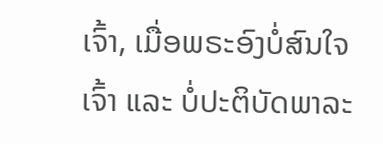ເຈົ້າ, ເມື່ອພຣະອົງບໍ່ສົນໃຈເຈົ້າ ແລະ ບໍ່ປະຕິບັດພາລະ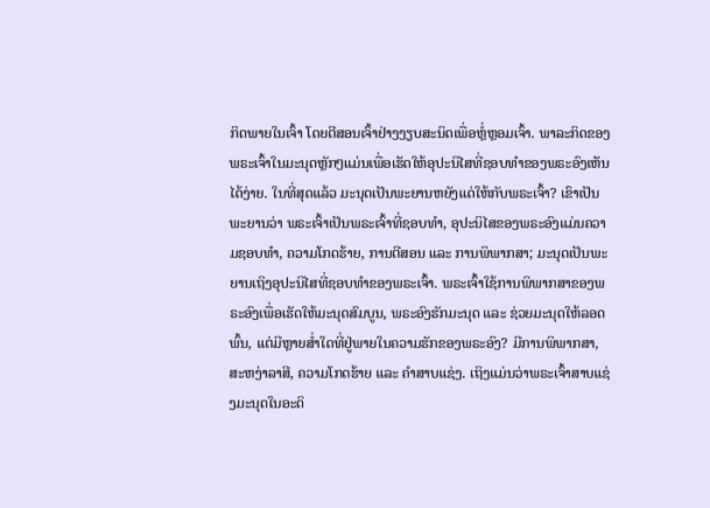ກິດພາຍໃນເຈົ້າ ໂດຍຕີສອນເຈົ້າຢ່າງງຽບສະນິດເພື່ອຫຼໍ່ຫຼອມເຈົ້າ. ພາລະກິດຂອງພຣະເຈົ້າໃນມະນຸດຫຼັກໆແມ່ນເພື່ອເຮັດໃຫ້ອຸປະນິໄສທີ່ຊອບທຳຂອງພຣະອົງເຫັນໄດ້ງ່າຍ. ໃນທີ່ສຸດແລ້ວ ມະນຸດເປັນພະຍານຫຍັງແດ່ໃຫ້ກັບພຣະເຈົ້າ? ເຂົາເປັນພະຍານວ່າ ພຣະເຈົ້າເປັນພຣະເຈົ້າທີ່ຊອບທຳ, ອຸປະນິໄສຂອງພຣະອົງແມ່ນຄວາມຊອບທຳ, ຄວາມໂກດຮ້າຍ, ການຕີສອນ ແລະ ການພິພາກສາ; ມະນຸດເປັນພະຍານເຖິງອຸປະນິໄສທີ່ຊອບທຳຂອງພຣະເຈົ້າ. ພຣະເຈົ້າໃຊ້ການພິພາກສາຂອງພຣະອົງເພື່ອເຮັດໃຫ້ມະນຸດສົມບູນ, ພຣະອົງຮັກມະນຸດ ແລະ ຊ່ວຍມະນຸດໃຫ້ລອດພົ້ນ, ແຕ່ມີຫຼາຍສໍ່າໃດທີ່ຢູ່ພາຍໃນຄວາມຮັກຂອງພຣະອົງ? ມີການພິພາກສາ, ສະຫງ່າລາສີ, ຄວາມໂກດຮ້າຍ ແລະ ຄຳສາບແຊ່ງ. ເຖິງແມ່ນວ່າພຣະເຈົ້າສາບແຊ່ງມະນຸດໃນອະດິ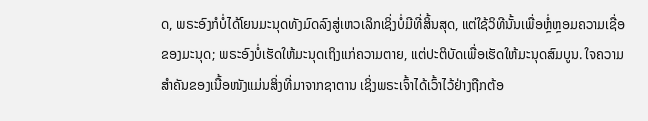ດ, ພຣະອົງກໍບໍ່ໄດ້ໂຍນມະນຸດທັງມົດລົງສູ່ເຫວເລິກເຊິ່ງບໍ່ມີທີ່ສິ້ນສຸດ, ແຕ່ໃຊ້ວິທີນັ້ນເພື່ອຫຼໍ່ຫຼອມຄວາມເຊື່ອຂອງມະນຸດ; ພຣະອົງບໍ່ເຮັດໃຫ້ມະນຸດເຖິງແກ່ຄວາມຕາຍ, ແຕ່ປະຕິບັດເພື່ອເຮັດໃຫ້ມະນຸດສົມບູນ. ໃຈຄວາມສຳຄັນຂອງເນື້ອໜັງແມ່ນສິ່ງທີ່ມາຈາກຊາຕານ ເຊິ່ງພຣະເຈົ້າໄດ້ເວົ້າໄວ້ຢ່າງຖືກຕ້ອ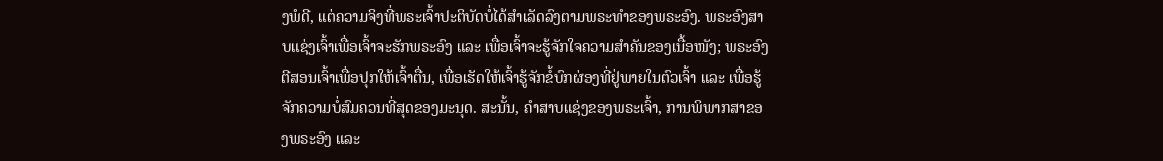ງພໍດີ, ແຕ່ຄວາມຈິງທີ່ພຣະເຈົ້າປະຕິບັດບໍ່ໄດ້ສຳເລັດລົງຕາມພຣະທຳຂອງພຣະອົງ. ພຣະອົງສາບແຊ່ງເຈົ້າເພື່ອເຈົ້າຈະຮັກພຣະອົງ ແລະ ເພື່ອເຈົ້າຈະຮູ້ຈັກໃຈຄວາມສຳຄັນຂອງເນື້ອໜັງ; ພຣະອົງຕີສອນເຈົ້າເພື່ອປຸກໃຫ້ເຈົ້າຕື່ນ, ເພື່ອເຮັດໃຫ້ເຈົ້າຮູ້ຈັກຂໍ້ບົກຜ່ອງທີ່ຢູ່ພາຍໃນຕົວເຈົ້າ ແລະ ເພື່ອຮູ້ຈັກຄວາມບໍ່ສົມຄວນທີ່ສຸດຂອງມະນຸດ. ສະນັ້ນ, ຄຳສາບແຊ່ງຂອງພຣະເຈົ້າ, ການພິພາກສາຂອງພຣະອົງ ແລະ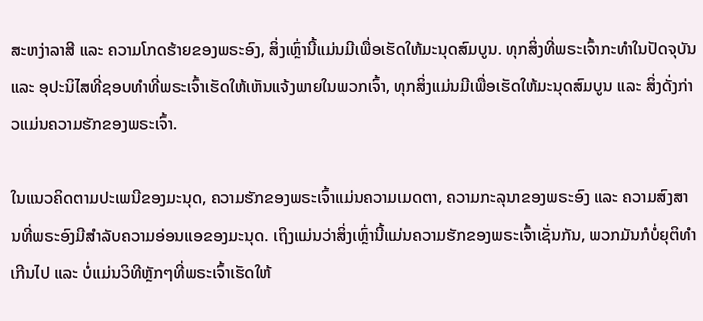ສະຫງ່າລາສີ ແລະ ຄວາມໂກດຮ້າຍຂອງພຣະອົງ, ສິ່ງເຫຼົ່ານີ້ແມ່ນມີເພື່ອເຮັດໃຫ້ມະນຸດສົມບູນ. ທຸກສິ່ງທີ່ພຣະເຈົ້າກະທຳໃນປັດຈຸບັນ ແລະ ອຸປະນິໄສທີ່ຊອບທຳທີ່ພຣະເຈົ້າເຮັດໃຫ້ເຫັນແຈ້ງພາຍໃນພວກເຈົ້າ, ທຸກສິ່ງແມ່ນມີເພື່ອເຮັດໃຫ້ມະນຸດສົມບູນ ແລະ ສິ່ງດັ່ງກ່າວແມ່ນຄວາມຮັກຂອງພຣະເຈົ້າ.

ໃນແນວຄິດຕາມປະເພນີຂອງມະນຸດ, ຄວາມຮັກຂອງພຣະເຈົ້າແມ່ນຄວາມເມດຕາ, ຄວາມກະລຸນາຂອງພຣະອົງ ແລະ ຄວາມສົງສານທີ່ພຣະອົງມີສຳລັບຄວາມອ່ອນແອຂອງມະນຸດ. ເຖິງແມ່ນວ່າສິ່ງເຫຼົ່ານີ້ແມ່ນຄວາມຮັກຂອງພຣະເຈົ້າເຊັ່ນກັນ, ພວກມັນກໍບໍ່ຍຸຕິທຳເກີນໄປ ແລະ ບໍ່ແມ່ນວິທີຫຼັກໆທີ່ພຣະເຈົ້າເຮັດໃຫ້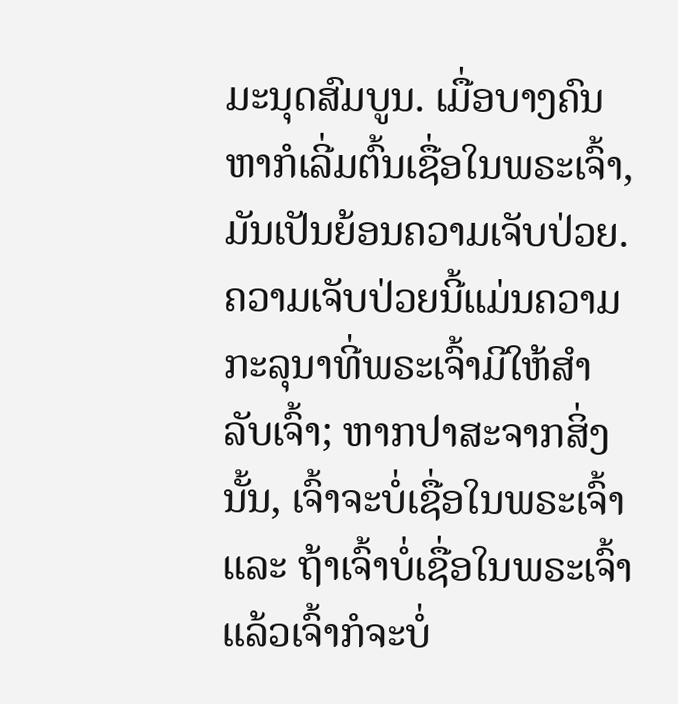ມະນຸດສົມບູນ. ເມື່ອບາງຄົນຫາກໍເລີ່ມຕົ້ນເຊື່ອໃນພຣະເຈົ້າ, ມັນເປັນຍ້ອນຄວາມເຈັບປ່ວຍ. ຄວາມເຈັບປ່ວຍນີ້ແມ່ນຄວາມກະລຸນາທີ່ພຣະເຈົ້າມີໃຫ້ສຳລັບເຈົ້າ; ຫາກປາສະຈາກສິ່ງນັ້ນ, ເຈົ້າຈະບໍ່ເຊື່ອໃນພຣະເຈົ້າ ແລະ ຖ້າເຈົ້າບໍ່ເຊື່ອໃນພຣະເຈົ້າ ແລ້ວເຈົ້າກໍຈະບໍ່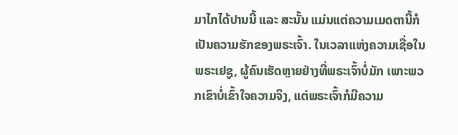ມາໄກໄດ້ປານນີ້ ແລະ ສະນັ້ນ ແມ່ນແຕ່ຄວາມເມດຕານີ້ກໍເປັນຄວາມຮັກຂອງພຣະເຈົ້າ. ໃນເວລາແຫ່ງຄວາມເຊື່ອໃນພຣະເຢຊູ, ຜູ້ຄົນເຮັດຫຼາຍຢ່າງທີ່ພຣະເຈົ້າບໍ່ມັກ ເພາະພວກເຂົາບໍ່ເຂົ້າໃຈຄວາມຈິງ, ແຕ່ພຣະເຈົ້າກໍມີຄວາມ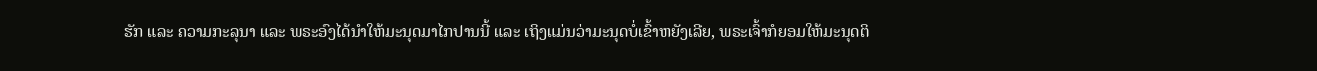ຮັກ ແລະ ຄວາມກະລຸນາ ແລະ ພຣະອົງໄດ້ນໍາໃຫ້ມະນຸດມາໄກປານນີ້ ແລະ ເຖິງແມ່ນວ່າມະນຸດບໍ່ເຂົ້າຫຍັງເລີຍ, ພຣະເຈົ້າກໍຍອມໃຫ້ມະນຸດຕິ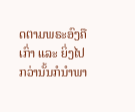ດຕາມພຣະອົງຄືເກົ່າ ແລະ ຍິ່ງໄປກວ່ານັ້ນກໍນໍາພາ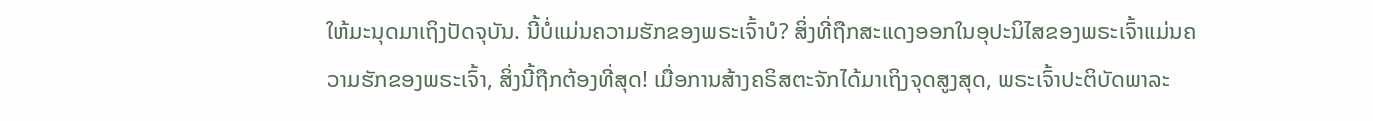ໃຫ້ມະນຸດມາເຖິງປັດຈຸບັນ. ນີ້ບໍ່ແມ່ນຄວາມຮັກຂອງພຣະເຈົ້າບໍ? ສິ່ງທີ່ຖືກສະແດງອອກໃນອຸປະນິໄສຂອງພຣະເຈົ້າແມ່ນຄວາມຮັກຂອງພຣະເຈົ້າ, ສິ່ງນີ້ຖືກຕ້ອງທີ່ສຸດ! ເມື່ອການສ້າງຄຣິສຕະຈັກໄດ້ມາເຖິງຈຸດສູງສຸດ, ພຣະເຈົ້າປະຕິບັດພາລະ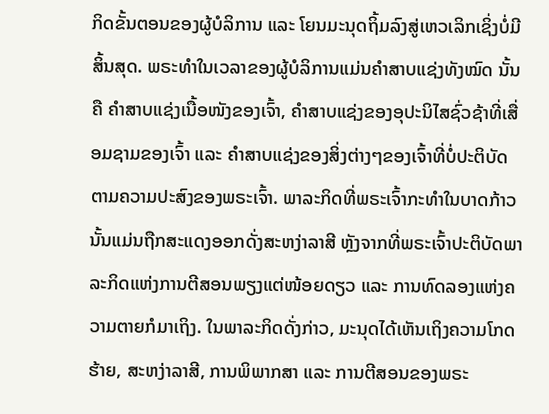ກິດຂັ້ນຕອນຂອງຜູ້ບໍລິການ ແລະ ໂຍນມະນຸດຖິ້ມລົງສູ່ເຫວເລິກເຊິ່ງບໍ່ມີສິ້ນສຸດ. ພຣະທຳໃນເວລາຂອງຜູ້ບໍລິການແມ່ນຄຳສາບແຊ່ງທັງໝົດ ນັ້ນຄື ຄຳສາບແຊ່ງເນື້ອໜັງຂອງເຈົ້າ, ຄຳສາບແຊ່ງຂອງອຸປະນິໄສຊົ່ວຊ້າທີ່ເສື່ອມຊາມຂອງເຈົ້າ ແລະ ຄຳສາບແຊ່ງຂອງສິ່ງຕ່າງໆຂອງເຈົ້າທີ່ບໍ່ປະຕິບັດຕາມຄວາມປະສົງຂອງພຣະເຈົ້າ. ພາລະກິດທີ່ພຣະເຈົ້າກະທຳໃນບາດກ້າວນັ້ນແມ່ນຖືກສະແດງອອກດັ່ງສະຫງ່າລາສີ ຫຼັງຈາກທີ່ພຣະເຈົ້າປະຕິບັດພາລະກິດແຫ່ງການຕີສອນພຽງແຕ່ໜ້ອຍດຽວ ແລະ ການທົດລອງແຫ່ງຄວາມຕາຍກໍມາເຖິງ. ໃນພາລະກິດດັ່ງກ່າວ, ມະນຸດໄດ້ເຫັນເຖິງຄວາມໂກດຮ້າຍ, ສະຫງ່າລາສີ, ການພິພາກສາ ແລະ ການຕີສອນຂອງພຣະ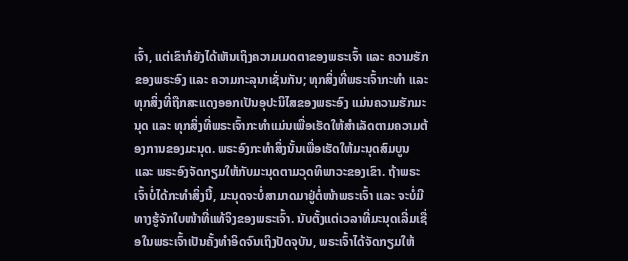ເຈົ້າ, ແຕ່ເຂົາກໍຍັງໄດ້ເຫັນເຖິງຄວາມເມດຕາຂອງພຣະເຈົ້າ ແລະ ຄວາມຮັກຂອງພຣະອົງ ແລະ ຄວາມກະລຸນາເຊັ່ນກັນ; ທຸກສິ່ງທີ່ພຣະເຈົ້າກະທຳ ແລະ ທຸກສິ່ງທີ່ຖືກສະແດງອອກເປັນອຸປະນິໄສຂອງພຣະອົງ ແມ່ນຄວາມຮັກມະນຸດ ແລະ ທຸກສິ່ງທີ່ພຣະເຈົ້າກະທຳແມ່ນເພື່ອເຮັດໃຫ້ສຳເລັດຕາມຄວາມຕ້ອງການຂອງມະນຸດ. ພຣະອົງກະທຳສິ່ງນັ້ນເພື່ອເຮັດໃຫ້ມະນຸດສົມບູນ ແລະ ພຣະອົງຈັດກຽມໃຫ້ກັບມະນຸດຕາມວຸດທິພາວະຂອງເຂົາ. ຖ້າພຣະເຈົ້າບໍ່ໄດ້ກະທຳສິ່ງນີ້, ມະນຸດຈະບໍ່ສາມາດມາຢູ່ຕໍ່ໜ້າພຣະເຈົ້າ ແລະ ຈະບໍ່ມີທາງຮູ້ຈັກໃບໜ້າທີ່ແທ້ຈິງຂອງພຣະເຈົ້າ. ນັບຕັ້ງແຕ່ເວລາທີ່ມະນຸດເລີ່ມເຊື່ອໃນພຣະເຈົ້າເປັນຄັ້ງທຳອິດຈົນເຖິງປັດຈຸບັນ, ພຣະເຈົ້າໄດ້ຈັດກຽມໃຫ້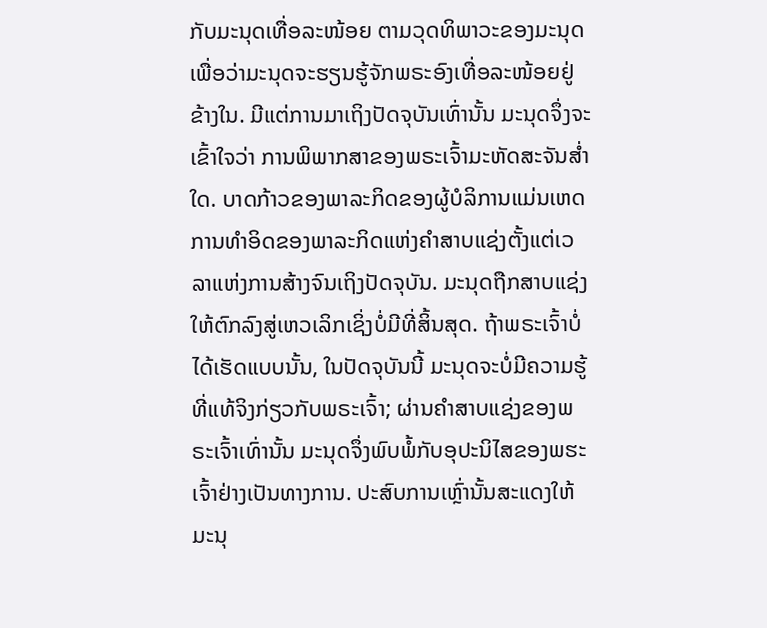ກັບມະນຸດເທື່ອລະໜ້ອຍ ຕາມວຸດທິພາວະຂອງມະນຸດ ເພື່ອວ່າມະນຸດຈະຮຽນຮູ້ຈັກພຣະອົງເທື່ອລະໜ້ອຍຢູ່ຂ້າງໃນ. ມີແຕ່ການມາເຖິງປັດຈຸບັນເທົ່ານັ້ນ ມະນຸດຈຶ່ງຈະເຂົ້າໃຈວ່າ ການພິພາກສາຂອງພຣະເຈົ້າມະຫັດສະຈັນສໍ່າໃດ. ບາດກ້າວຂອງພາລະກິດຂອງຜູ້ບໍລິການແມ່ນເຫດການທຳອິດຂອງພາລະກິດແຫ່ງຄຳສາບແຊ່ງຕັ້ງແຕ່ເວລາແຫ່ງການສ້າງຈົນເຖິງປັດຈຸບັນ. ມະນຸດຖືກສາບແຊ່ງໃຫ້ຕົກລົງສູ່ເຫວເລິກເຊິ່ງບໍ່ມີທີ່ສິ້ນສຸດ. ຖ້າພຣະເຈົ້າບໍ່ໄດ້ເຮັດແບບນັ້ນ, ໃນປັດຈຸບັນນີ້ ມະນຸດຈະບໍ່ມີຄວາມຮູ້ທີ່ແທ້ຈິງກ່ຽວກັບພຣະເຈົ້າ; ຜ່ານຄຳສາບແຊ່ງຂອງພຣະເຈົ້າເທົ່ານັ້ນ ມະນຸດຈຶ່ງພົບພໍ້ກັບອຸປະນິໄສຂອງພຮະເຈົ້າຢ່າງເປັນທາງການ. ປະສົບການເຫຼົ່ານັ້ນສະແດງໃຫ້ມະນຸ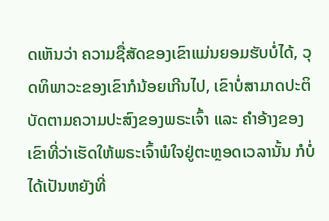ດເຫັນວ່າ ຄວາມຊື່ສັດຂອງເຂົາແມ່ນຍອມຮັບບໍ່ໄດ້, ວຸດທິພາວະຂອງເຂົາກໍນ້ອຍເກີນໄປ, ເຂົາບໍ່ສາມາດປະຕິບັດຕາມຄວາມປະສົງຂອງພຣະເຈົ້າ ແລະ ຄຳອ້າງຂອງເຂົາທີ່ວ່າເຮັດໃຫ້ພຣະເຈົ້າພໍໃຈຢູ່ຕະຫຼອດເວລານັ້ນ ກໍບໍ່ໄດ້ເປັນຫຍັງທີ່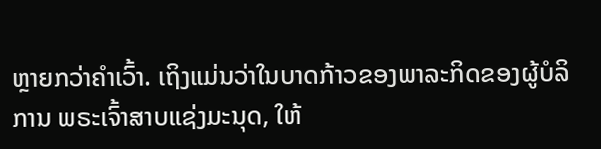ຫຼາຍກວ່າຄຳເວົ້າ. ເຖິງແມ່ນວ່າໃນບາດກ້າວຂອງພາລະກິດຂອງຜູ້ບໍລິການ ພຣະເຈົ້າສາບແຊ່ງມະນຸດ, ໃຫ້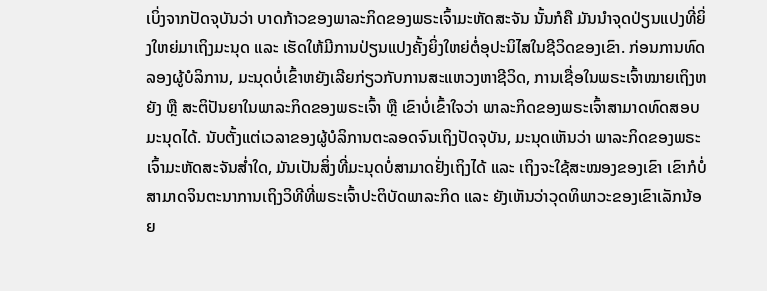ເບິ່ງຈາກປັດຈຸບັນວ່າ ບາດກ້າວຂອງພາລະກິດຂອງພຣະເຈົ້າມະຫັດສະຈັນ ນັ້ນກໍຄື ມັນນຳຈຸດປ່ຽນແປງທີ່ຍິ່ງໃຫຍ່ມາເຖິງມະນຸດ ແລະ ເຮັດໃຫ້ມີການປ່ຽນແປງຄັ້ງຍິ່ງໃຫຍ່ຕໍ່ອຸປະນິໄສໃນຊີວິດຂອງເຂົາ. ກ່ອນການທົດລອງຜູ້ບໍລິການ, ມະນຸດບໍ່ເຂົ້າຫຍັງເລີຍກ່ຽວກັບການສະແຫວງຫາຊີວິດ, ການເຊື່ອໃນພຣະເຈົ້າໝາຍເຖິງຫຍັງ ຫຼື ສະຕິປັນຍາໃນພາລະກິດຂອງພຣະເຈົ້າ ຫຼື ເຂົາບໍ່ເຂົ້າໃຈວ່າ ພາລະກິດຂອງພຣະເຈົ້າສາມາດທົດສອບມະນຸດໄດ້. ນັບຕັ້ງແຕ່ເວລາຂອງຜູ້ບໍລິການຕະລອດຈົນເຖິງປັດຈຸບັນ, ມະນຸດເຫັນວ່າ ພາລະກິດຂອງພຣະເຈົ້າມະຫັດສະຈັນສໍ່າໃດ, ມັນເປັນສິ່ງທີ່ມະນຸດບໍ່ສາມາດຢັ່ງເຖິງໄດ້ ແລະ ເຖິງຈະໃຊ້ສະໝອງຂອງເຂົາ ເຂົາກໍບໍ່ສາມາດຈິນຕະນາການເຖິງວິທີທີ່ພຣະເຈົ້າປະຕິບັດພາລະກິດ ແລະ ຍັງເຫັນວ່າວຸດທິພາວະຂອງເຂົາເລັກນ້ອຍ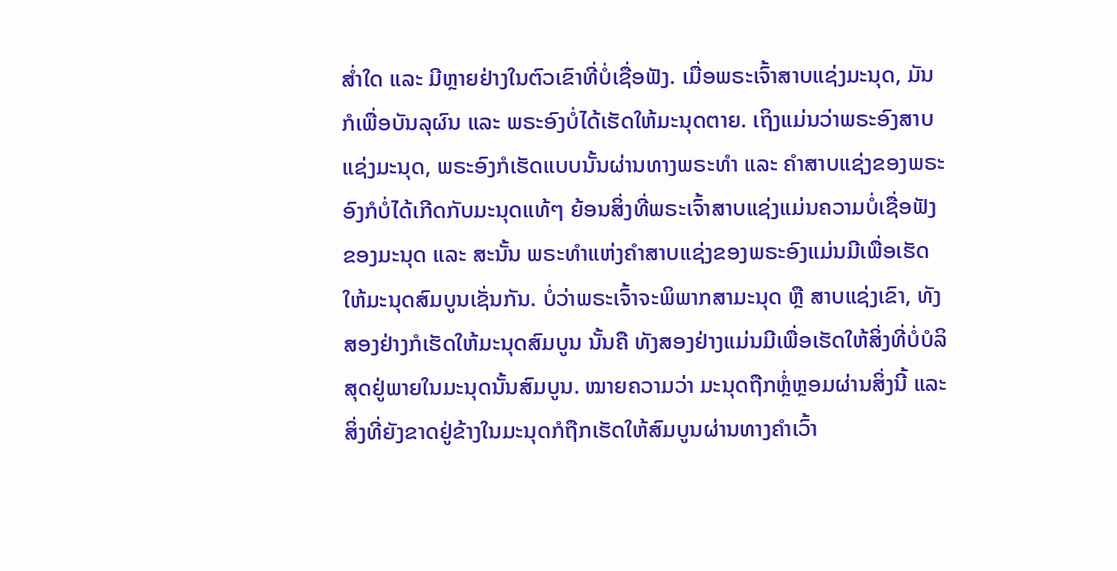ສໍ່າໃດ ແລະ ມີຫຼາຍຢ່າງໃນຕົວເຂົາທີ່ບໍ່ເຊື່ອຟັງ. ເມື່ອພຣະເຈົ້າສາບແຊ່ງມະນຸດ, ມັນກໍເພື່ອບັນລຸຜົນ ແລະ ພຣະອົງບໍ່ໄດ້ເຮັດໃຫ້ມະນຸດຕາຍ. ເຖິງແມ່ນວ່າພຣະອົງສາບແຊ່ງມະນຸດ, ພຣະອົງກໍເຮັດແບບນັ້ນຜ່ານທາງພຣະທຳ ແລະ ຄຳສາບແຊ່ງຂອງພຣະອົງກໍບໍ່ໄດ້ເກີດກັບມະນຸດແທ້ໆ ຍ້ອນສິ່ງທີ່ພຣະເຈົ້າສາບແຊ່ງແມ່ນຄວາມບໍ່ເຊື່ອຟັງຂອງມະນຸດ ແລະ ສະນັ້ນ ພຣະທຳແຫ່ງຄຳສາບແຊ່ງຂອງພຣະອົງແມ່ນມີເພື່ອເຮັດໃຫ້ມະນຸດສົມບູນເຊັ່ນກັນ. ບໍ່ວ່າພຣະເຈົ້າຈະພິພາກສາມະນຸດ ຫຼື ສາບແຊ່ງເຂົາ, ທັງສອງຢ່າງກໍເຮັດໃຫ້ມະນຸດສົມບູນ ນັ້ນຄື ທັງສອງຢ່າງແມ່ນມີເພື່ອເຮັດໃຫ້ສິ່ງທີ່ບໍ່ບໍລິສຸດຢູ່ພາຍໃນມະນຸດນັ້ນສົມບູນ. ໝາຍຄວາມວ່າ ມະນຸດຖືກຫຼໍ່ຫຼອມຜ່ານສິ່ງນີ້ ແລະ ສິ່ງທີ່ຍັງຂາດຢູ່ຂ້າງໃນມະນຸດກໍຖືກເຮັດໃຫ້ສົມບູນຜ່ານທາງຄຳເວົ້າ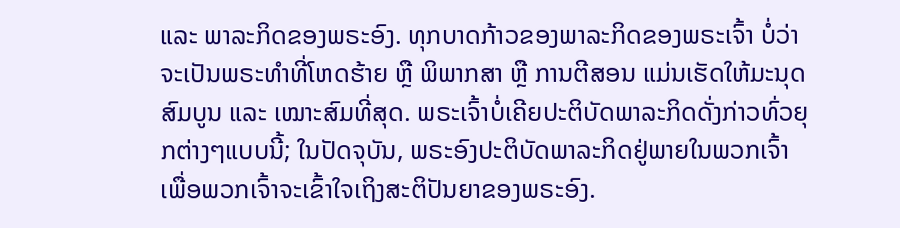ແລະ ພາລະກິດຂອງພຣະອົງ. ທຸກບາດກ້າວຂອງພາລະກິດຂອງພຣະເຈົ້າ ບໍ່ວ່າຈະເປັນພຣະທຳທີ່ໂຫດຮ້າຍ ຫຼື ພິພາກສາ ຫຼື ການຕີສອນ ແມ່ນເຮັດໃຫ້ມະນຸດສົມບູນ ແລະ ເໝາະສົມທີ່ສຸດ. ພຣະເຈົ້າບໍ່ເຄີຍປະຕິບັດພາລະກິດດັ່ງກ່າວທົ່ວຍຸກຕ່າງໆແບບນີ້; ໃນປັດຈຸບັນ, ພຣະອົງປະຕິບັດພາລະກິດຢູ່ພາຍໃນພວກເຈົ້າ ເພື່ອພວກເຈົ້າຈະເຂົ້າໃຈເຖິງສະຕິປັນຍາຂອງພຣະອົງ.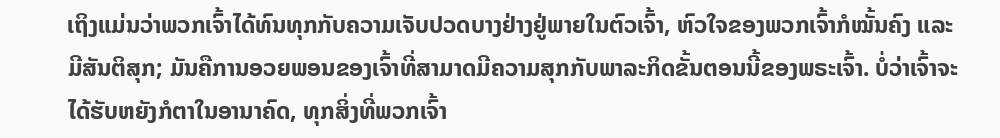ເຖິງແມ່ນວ່າພວກເຈົ້າໄດ້ທົນທຸກກັບຄວາມເຈັບປວດບາງຢ່າງຢູ່ພາຍໃນຕົວເຈົ້າ, ຫົວໃຈຂອງພວກເຈົ້າກໍໝັ້ນຄົງ ແລະ ມີສັນຕິສຸກ; ມັນຄືການອວຍພອນຂອງເຈົ້າທີ່ສາມາດມີຄວາມສຸກກັບພາລະກິດຂັ້ນຕອນນີ້ຂອງພຣະເຈົ້າ. ບໍ່ວ່າເຈົ້າຈະໄດ້ຮັບຫຍັງກໍຕາໃນອານາຄົດ, ທຸກສິ່ງທີ່ພວກເຈົ້າ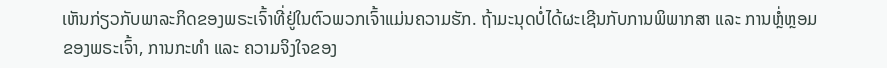ເຫັນກ່ຽວກັບພາລະກິດຂອງພຣະເຈົ້າທີ່ຢູ່ໃນຕົວພວກເຈົ້າແມ່ນຄວາມຮັກ. ຖ້າມະນຸດບໍ່ໄດ້ຜະເຊີນກັບການພິພາກສາ ແລະ ການຫຼໍ່ຫຼອມຂອງພຣະເຈົ້າ, ການກະທຳ ແລະ ຄວາມຈິງໃຈຂອງ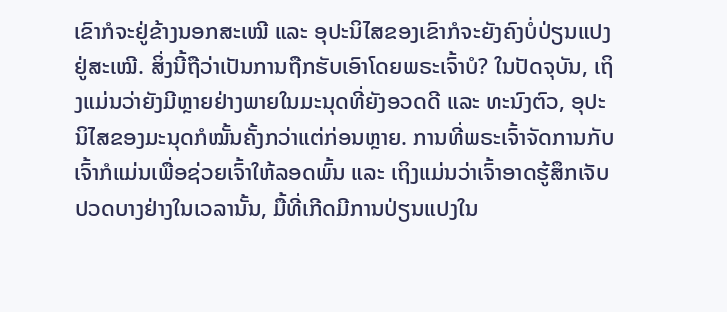ເຂົາກໍຈະຢູ່ຂ້າງນອກສະເໝີ ແລະ ອຸປະນິໄສຂອງເຂົາກໍຈະຍັງຄົງບໍ່ປ່ຽນແປງຢູ່ສະເໝີ. ສິ່ງນີ້ຖືວ່າເປັນການຖືກຮັບເອົາໂດຍພຣະເຈົ້າບໍ? ໃນປັດຈຸບັນ, ເຖິງແມ່ນວ່າຍັງມີຫຼາຍຢ່າງພາຍໃນມະນຸດທີ່ຍັງອວດດີ ແລະ ທະນົງຕົວ, ອຸປະນິໄສຂອງມະນຸດກໍໝັ້ນຄັ້ງກວ່າແຕ່ກ່ອນຫຼາຍ. ການທີ່ພຣະເຈົ້າຈັດການກັບເຈົ້າກໍແມ່ນເພື່ອຊ່ວຍເຈົ້າໃຫ້ລອດພົ້ນ ແລະ ເຖິງແມ່ນວ່າເຈົ້າອາດຮູ້ສຶກເຈັບປວດບາງຢ່າງໃນເວລານັ້ນ, ມື້ທີ່ເກີດມີການປ່ຽນແປງໃນ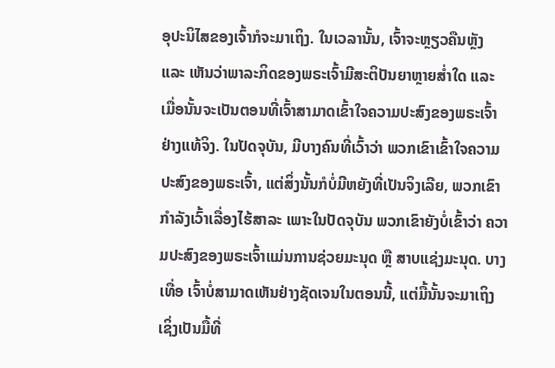ອຸປະນິໄສຂອງເຈົ້າກໍຈະມາເຖິງ. ໃນເວລານັ້ນ, ເຈົ້າຈະຫຼຽວຄືນຫຼັງ ແລະ ເຫັນວ່າພາລະກິດຂອງພຣະເຈົ້າມີສະຕິປັນຍາຫຼາຍສໍ່າໃດ ແລະ ເມື່ອນັ້ນຈະເປັນຕອນທີ່ເຈົ້າສາມາດເຂົ້າໃຈຄວາມປະສົງຂອງພຣະເຈົ້າຢ່າງແທ້ຈິງ. ໃນປັດຈຸບັນ, ມີບາງຄົນທີ່ເວົ້າວ່າ ພວກເຂົາເຂົ້າໃຈຄວາມປະສົງຂອງພຣະເຈົ້າ, ແຕ່ສິ່ງນັ້ນກໍບໍ່ມີຫຍັງທີ່ເປັນຈິງເລີຍ, ພວກເຂົາກຳລັງເວົ້າເລື່ອງໄຮ້ສາລະ ເພາະໃນປັດຈຸບັນ ພວກເຂົາຍັງບໍ່ເຂົ້າວ່າ ຄວາມປະສົງຂອງພຣະເຈົ້າແມ່ນການຊ່ວຍມະນຸດ ຫຼື ສາບແຊ່ງມະນຸດ. ບາງເທື່ອ ເຈົ້າບໍ່ສາມາດເຫັນຢ່າງຊັດເຈນໃນຕອນນີ້, ແຕ່ມື້ນັ້ນຈະມາເຖິງ ເຊິ່ງເປັນມື້ທີ່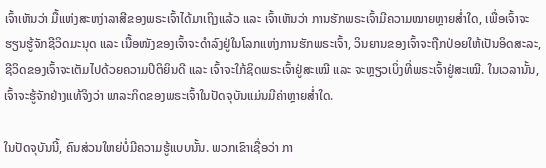ເຈົ້າເຫັນວ່າ ມື້ແຫ່ງສະຫງ່າລາສີຂອງພຣະເຈົ້າໄດ້ມາເຖິງແລ້ວ ແລະ ເຈົ້າເຫັນວ່າ ການຮັກພຣະເຈົ້າມີຄວາມໝາຍຫຼາຍສໍ່າໃດ, ເພື່ອເຈົ້າຈະຮຽນຮູ້ຈັກຊີວິດມະນຸດ ແລະ ເນື້ອໜັງຂອງເຈົ້າຈະດຳລົງຢູ່ໃນໂລກແຫ່ງການຮັກພຣະເຈົ້າ, ວິນຍານຂອງເຈົ້າຈະຖືກປ່ອຍໃຫ້ເປັນອິດສະລະ, ຊີວິດຂອງເຈົ້າຈະເຕັມໄປດ້ວຍຄວາມປິຕິຍິນດີ ແລະ ເຈົ້າຈະໃກ້ຊິດພຣະເຈົ້າຢູ່ສະເໝີ ແລະ ຈະຫຼຽວເບິ່ງທີ່ພຣະເຈົ້າຢູ່ສະເໝີ. ໃນເວລານັ້ນ, ເຈົ້າຈະຮູ້ຈັກຢ່າງແທ້ຈິງວ່າ ພາລະກິດຂອງພຣະເຈົ້າໃນປັດຈຸບັນແມ່ນມີຄ່າຫຼາຍສໍ່າໃດ.

ໃນປັດຈຸບັນນີ້, ຄົນສ່ວນໃຫຍ່ບໍ່ມີຄວາມຮູ້ແບບນັ້ນ. ພວກເຂົາເຊື່ອວ່າ ກາ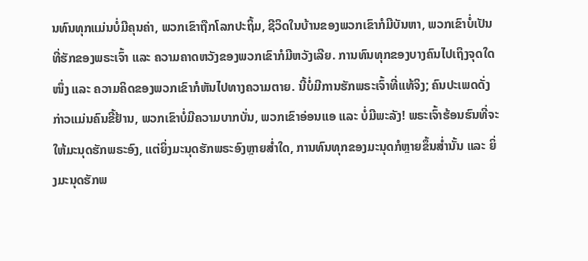ນທົນທຸກແມ່ນບໍ່ມີຄຸນຄ່າ, ພວກເຂົາຖືກໂລກປະຖິ້ມ, ຊີວິດໃນບ້ານຂອງພວກເຂົາກໍມີບັນຫາ, ພວກເຂົາບໍ່ເປັນທີ່ຮັກຂອງພຣະເຈົ້າ ແລະ ຄວາມຄາດຫວັງຂອງພວກເຂົາກໍມີຫວັງເລີຍ. ການທົນທຸກຂອງບາງຄົນໄປເຖິງຈຸດໃດໜຶ່ງ ແລະ ຄວາມຄິດຂອງພວກເຂົາກໍຫັນໄປທາງຄວາມຕາຍ. ນີ້ບໍ່ມີການຮັກພຣະເຈົ້າທີ່ແທ້ຈິງ; ຄົນປະເພດດັ່ງກ່າວແມ່ນຄົນຂີ້ຢ້ານ, ພວກເຂົາບໍ່ມີຄວາມບາກບັ່ນ, ພວກເຂົາອ່ອນແອ ແລະ ບໍ່ມີພະລັງ! ພຣະເຈົ້າຮ້ອນຮົນທີ່ຈະໃຫ້ມະນຸດຮັກພຣະອົງ, ແຕ່ຍິ່ງມະນຸດຮັກພຣະອົງຫຼາຍສໍ່າໃດ, ການທົນທຸກຂອງມະນຸດກໍຫຼາຍຂຶ້ນສໍ່ານັ້ນ ແລະ ຍິ່ງມະນຸດຮັກພ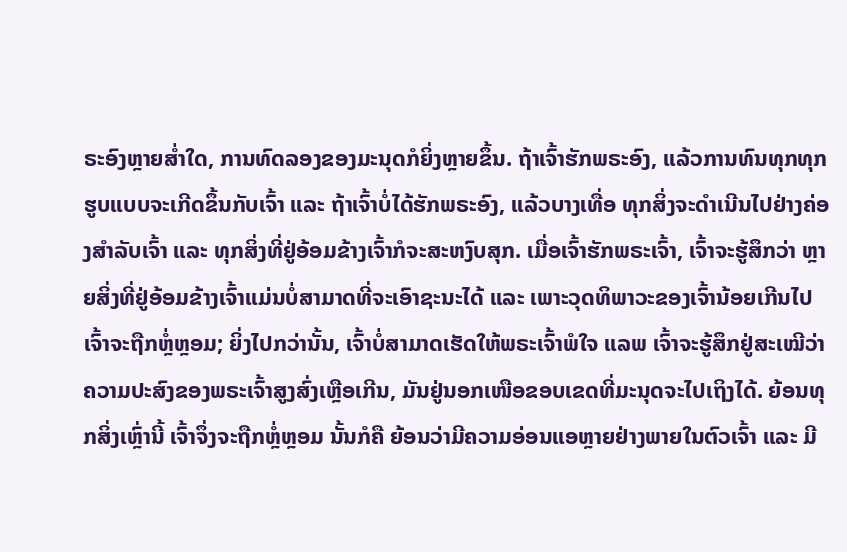ຣະອົງຫຼາຍສໍ່າໃດ, ການທົດລອງຂອງມະນຸດກໍຍິ່ງຫຼາຍຂຶ້ນ. ຖ້າເຈົ້າຮັກພຣະອົງ, ແລ້ວການທົນທຸກທຸກຮູບແບບຈະເກີດຂຶ້ນກັບເຈົ້າ ແລະ ຖ້າເຈົ້າບໍ່ໄດ້ຮັກພຣະອົງ, ແລ້ວບາງເທື່ອ ທຸກສິ່ງຈະດຳເນີນໄປຢ່າງຄ່ອງສຳລັບເຈົ້າ ແລະ ທຸກສິ່ງທີ່ຢູ່ອ້ອມຂ້າງເຈົ້າກໍຈະສະຫງົບສຸກ. ເມື່ອເຈົ້າຮັກພຣະເຈົ້າ, ເຈົ້າຈະຮູ້ສຶກວ່າ ຫຼາຍສິ່ງທີ່ຢູ່ອ້ອມຂ້າງເຈົ້າແມ່ນບໍ່ສາມາດທີ່ຈະເອົາຊະນະໄດ້ ແລະ ເພາະວຸດທິພາວະຂອງເຈົ້ານ້ອຍເກີນໄປ ເຈົ້າຈະຖືກຫຼໍ່ຫຼອມ; ຍິ່ງໄປກວ່ານັ້ນ, ເຈົ້າບໍ່ສາມາດເຮັດໃຫ້ພຣະເຈົ້າພໍໃຈ ແລພ ເຈົ້າຈະຮູ້ສຶກຢູ່ສະເໝີວ່າ ຄວາມປະສົງຂອງພຣະເຈົ້າສູງສົ່ງເຫຼືອເກີນ, ມັນຢູ່ນອກເໜືອຂອບເຂດທີ່ມະນຸດຈະໄປເຖິງໄດ້. ຍ້ອນທຸກສິ່ງເຫຼົ່ານີ້ ເຈົ້າຈຶ່ງຈະຖືກຫຼໍ່ຫຼອມ ນັ້ນກໍຄື ຍ້ອນວ່າມີຄວາມອ່ອນແອຫຼາຍຢ່າງພາຍໃນຕົວເຈົ້າ ແລະ ມີ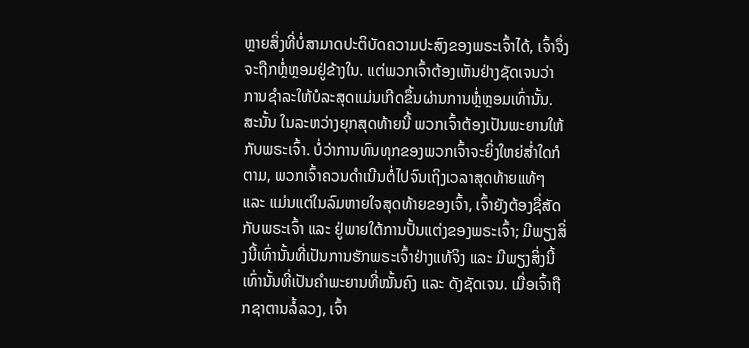ຫຼາຍສິ່ງທີ່ບໍ່ສາມາດປະຕິບັດຄວາມປະສົງຂອງພຣະເຈົ້າໄດ້, ເຈົ້າຈຶ່ງຈະຖືກຫຼໍ່ຫຼອມຢູ່ຂ້າງໃນ. ແຕ່ພວກເຈົ້າຕ້ອງເຫັນຢ່າງຊັດເຈນວ່າ ການຊໍາລະໃຫ້ບໍລະສຸດແມ່ນເກີດຂຶ້ນຜ່ານການຫຼໍ່ຫຼອມເທົ່ານັ້ນ. ສະນັ້ນ ໃນລະຫວ່າງຍຸກສຸດທ້າຍນີ້ ພວກເຈົ້າຕ້ອງເປັນພະຍານໃຫ້ກັບພຣະເຈົ້າ. ບໍ່ວ່າການທົນທຸກຂອງພວກເຈົ້າຈະຍິ່ງໃຫຍ່ສໍ່າໃດກໍຕາມ, ພວກເຈົ້າຄວນດຳເນີນຕໍ່ໄປຈົນເຖິງເວລາສຸດທ້າຍແທ້ໆ ແລະ ແມ່ນແຕ່ໃນລົມຫາຍໃຈສຸດທ້າຍຂອງເຈົ້າ, ເຈົ້າຍັງຕ້ອງຊື່ສັດກັບພຣະເຈົ້າ ແລະ ຢູ່ພາຍໃຕ້ການປັ້ນແຕ່ງຂອງພຣະເຈົ້າ; ມີພຽງສິ່ງນີ້ເທົ່ານັ້ນທີ່ເປັນການຮັກພຣະເຈົ້າຢ່າງແທ້ຈິງ ແລະ ມີພຽງສິ່ງນີ້ເທົ່ານັ້ນທີ່ເປັນຄຳພະຍານທີ່ໝັ້ນຄົງ ແລະ ດັງຊັດເຈນ. ເມື່ອເຈົ້າຖືກຊາຕານລໍ້ລວງ, ເຈົ້າ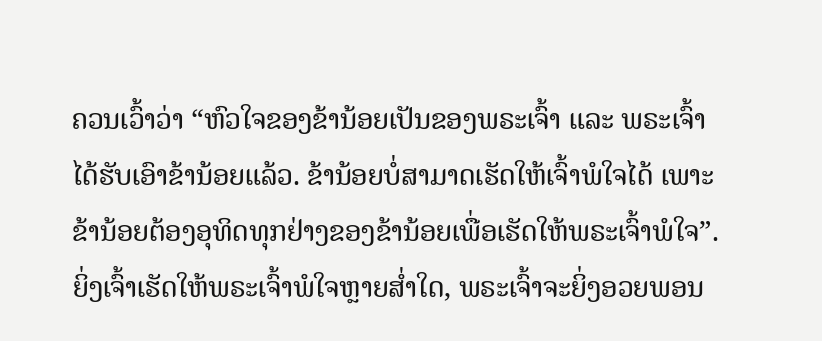ຄວນເວົ້າວ່າ “ຫົວໃຈຂອງຂ້ານ້ອຍເປັນຂອງພຣະເຈົ້າ ແລະ ພຣະເຈົ້າໄດ້ຮັບເອົາຂ້ານ້ອຍແລ້ວ. ຂ້ານ້ອຍບໍ່ສາມາດເຮັດໃຫ້ເຈົ້າພໍໃຈໄດ້ ເພາະຂ້ານ້ອຍຕ້ອງອຸທິດທຸກຢ່າງຂອງຂ້ານ້ອຍເພື່ອເຮັດໃຫ້ພຣະເຈົ້າພໍໃຈ”. ຍິ່ງເຈົ້າເຮັດໃຫ້ພຣະເຈົ້າພໍໃຈຫຼາຍສໍ່າໃດ, ພຣະເຈົ້າຈະຍິ່ງອວຍພອນ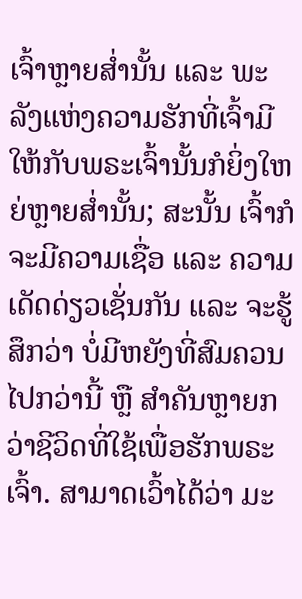ເຈົ້າຫຼາຍສໍ່ານັ້ນ ແລະ ພະລັງແຫ່ງຄວາມຮັກທີ່ເຈົ້າມີໃຫ້ກັບພຣະເຈົ້ານັ້ນກໍຍິ່ງໃຫຍ່ຫຼາຍສໍ່ານັ້ນ; ສະນັ້ນ ເຈົ້າກໍຈະມີຄວາມເຊື່ອ ແລະ ຄວາມເດັດດ່ຽວເຊັ່ນກັນ ແລະ ຈະຮູ້ສຶກວ່າ ບໍ່ມີຫຍັງທີ່ສົມຄວນໄປກວ່ານີ້ ຫຼື ສຳຄັນຫຼາຍກວ່າຊີວິດທີ່ໃຊ້ເພື່ອຮັກພຣະເຈົ້າ. ສາມາດເວົ້າໄດ້ວ່າ ມະ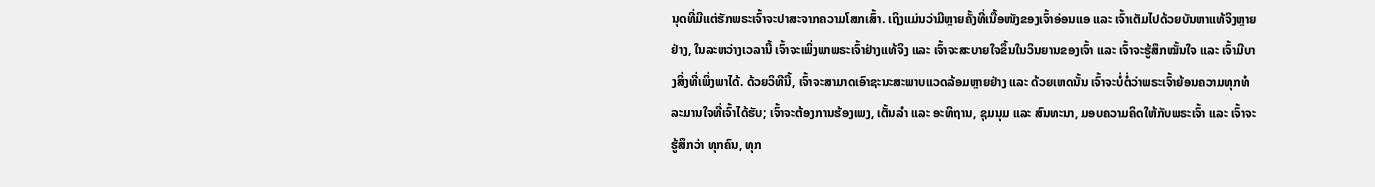ນຸດທີ່ມີແຕ່ຮັກພຣະເຈົ້າຈະປາສະຈາກຄວາມໂສກເສົ້າ. ເຖິງແມ່ນວ່າມີຫຼາຍຄັ້ງທີ່ເນື້ອໜັງຂອງເຈົ້າອ່ອນແອ ແລະ ເຈົ້າເຕັມໄປດ້ວຍບັນຫາແທ້ຈິງຫຼາຍຢ່າງ, ໃນລະຫວ່າງເວລານີ້ ເຈົ້າຈະເພິ່ງພາພຣະເຈົ້າຢ່າງແທ້ຈິງ ແລະ ເຈົ້າຈະສະບາຍໃຈຂຶ້ນໃນວິນຍານຂອງເຈົ້າ ແລະ ເຈົ້າຈະຮູ້ສຶກໝັ້ນໃຈ ແລະ ເຈົ້າມີບາງສິ່ງທີ່ເພິ່ງພາໄດ້. ດ້ວຍວິທີນີ້, ເຈົ້າຈະສາມາດເອົາຊະນະສະພາບແວດລ້ອມຫຼາຍຢ່າງ ແລະ ດ້ວຍເຫດນັ້ນ ເຈົ້າຈະບໍ່ຕໍ່ວ່າພຣະເຈົ້າຍ້ອນຄວາມທຸກທໍລະມານໃຈທີ່ເຈົ້າໄດ້ຮັບ; ເຈົ້າຈະຕ້ອງການຮ້ອງເພງ, ເຕັ້ນລຳ ແລະ ອະທິຖານ, ຊຸມນຸມ ແລະ ສົນທະນາ, ມອບຄວາມຄິດໃຫ້ກັບພຣະເຈົ້າ ແລະ ເຈົ້າຈະຮູ້ສຶກວ່າ ທຸກຄົນ, ທຸກ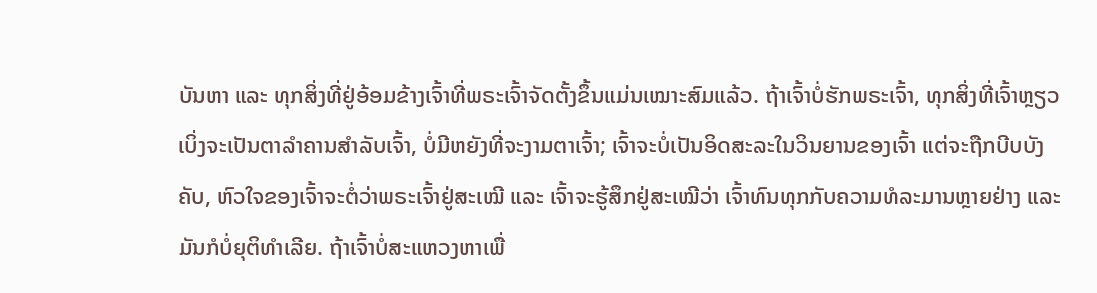ບັນຫາ ແລະ ທຸກສິ່ງທີ່ຢູ່ອ້ອມຂ້າງເຈົ້າທີ່ພຣະເຈົ້າຈັດຕັ້ງຂຶ້ນແມ່ນເໝາະສົມແລ້ວ. ຖ້າເຈົ້າບໍ່ຮັກພຣະເຈົ້າ, ທຸກສິ່ງທີ່ເຈົ້າຫຼຽວເບິ່ງຈະເປັນຕາລຳຄານສຳລັບເຈົ້າ, ບໍ່ມີຫຍັງທີ່ຈະງາມຕາເຈົ້າ; ເຈົ້າຈະບໍ່ເປັນອິດສະລະໃນວິນຍານຂອງເຈົ້າ ແຕ່ຈະຖືກບີບບັງຄັບ, ຫົວໃຈຂອງເຈົ້າຈະຕໍ່ວ່າພຣະເຈົ້າຢູ່ສະເໝີ ແລະ ເຈົ້າຈະຮູ້ສຶກຢູ່ສະເໝີວ່າ ເຈົ້າທົນທຸກກັບຄວາມທໍລະມານຫຼາຍຢ່າງ ແລະ ມັນກໍບໍ່ຍຸຕິທຳເລີຍ. ຖ້າເຈົ້າບໍ່ສະແຫວງຫາເພື່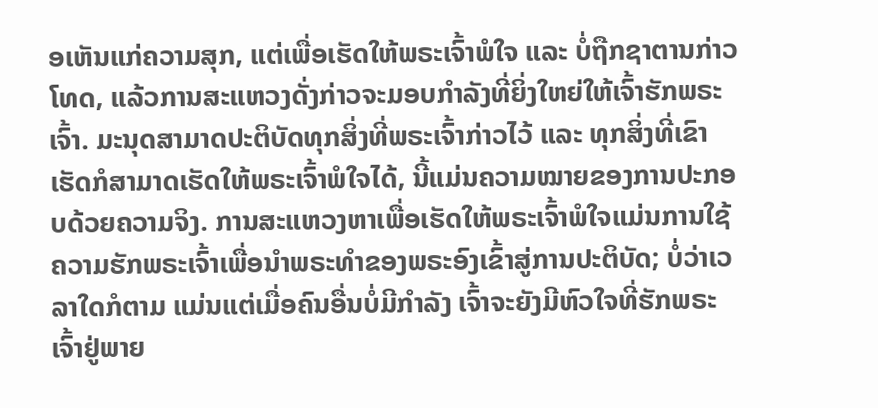ອເຫັນແກ່ຄວາມສຸກ, ແຕ່ເພື່ອເຮັດໃຫ້ພຣະເຈົ້າພໍໃຈ ແລະ ບໍ່ຖືກຊາຕານກ່າວໂທດ, ແລ້ວການສະແຫວງດັ່ງກ່າວຈະມອບກຳລັງທີ່ຍິ່ງໃຫຍ່ໃຫ້ເຈົ້າຮັກພຣະເຈົ້າ. ມະນຸດສາມາດປະຕິບັດທຸກສິ່ງທີ່ພຣະເຈົ້າກ່າວໄວ້ ແລະ ທຸກສິ່ງທີ່ເຂົາເຮັດກໍສາມາດເຮັດໃຫ້ພຣະເຈົ້າພໍໃຈໄດ້, ນີ້ແມ່ນຄວາມໝາຍຂອງການປະກອບດ້ວຍຄວາມຈິງ. ການສະແຫວງຫາເພື່ອເຮັດໃຫ້ພຣະເຈົ້າພໍໃຈແມ່ນການໃຊ້ຄວາມຮັກພຣະເຈົ້າເພື່ອນໍາພຣະທຳຂອງພຣະອົງເຂົ້າສູ່ການປະຕິບັດ; ບໍ່ວ່າເວລາໃດກໍຕາມ ແມ່ນແຕ່ເມື່ອຄົນອື່ນບໍ່ມີກຳລັງ ເຈົ້າຈະຍັງມີຫົວໃຈທີ່ຮັກພຣະເຈົ້າຢູ່ພາຍ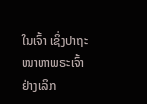ໃນເຈົ້າ ເຊິ່ງປາຖະໜາຫາພຣະເຈົ້າຢ່າງເລິກ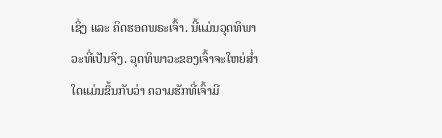ເຊິ່ງ ແລະ ຄິດຮອດພຣະເຈົ້າ. ນີ້ແມ່ນວຸດທິພາວະທີ່ເປັນຈິງ. ວຸດທິພາວະຂອງເຈົ້າຈະໃຫຍ່ສໍ່າໃດແມ່ນຂຶ້ນກັບວ່າ ຄວາມຮັກທີ່ເຈົ້າມີ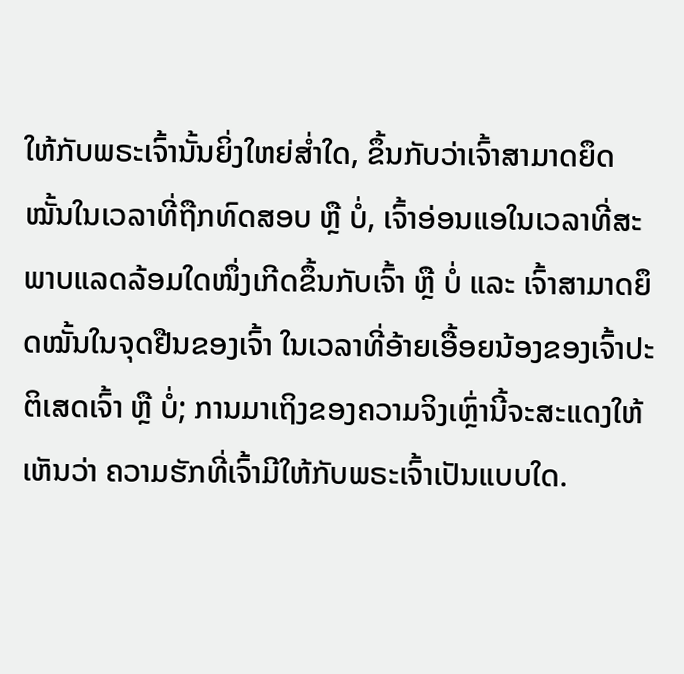ໃຫ້ກັບພຣະເຈົ້ານັ້ນຍິ່ງໃຫຍ່ສໍ່າໃດ, ຂຶ້ນກັບວ່າເຈົ້າສາມາດຍຶດໝັ້ນໃນເວລາທີ່ຖືກທົດສອບ ຫຼື ບໍ່, ເຈົ້າອ່ອນແອໃນເວລາທີ່ສະພາບແລດລ້ອມໃດໜຶ່ງເກີດຂຶ້ນກັບເຈົ້າ ຫຼື ບໍ່ ແລະ ເຈົ້າສາມາດຍຶດໝັ້ນໃນຈຸດຢືນຂອງເຈົ້າ ໃນເວລາທີ່ອ້າຍເອື້ອຍນ້ອງຂອງເຈົ້າປະຕິເສດເຈົ້າ ຫຼື ບໍ່; ການມາເຖິງຂອງຄວາມຈິງເຫຼົ່ານີ້ຈະສະແດງໃຫ້ເຫັນວ່າ ຄວາມຮັກທີ່ເຈົ້າມີໃຫ້ກັບພຣະເຈົ້າເປັນແບບໃດ.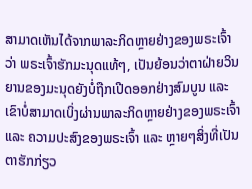ສາມາດເຫັນໄດ້ຈາກພາລະກິດຫຼາຍຢ່າງຂອງພຣະເຈົ້າວ່າ ພຣະເຈົ້າຮັກມະນຸດແທ້ໆ, ເປັນຍ້ອນວ່າຕາຝ່າຍວິນຍານຂອງມະນຸດຍັງບໍ່ຖືກເປີດອອກຢ່າງສົມບູນ ແລະ ເຂົາບໍ່ສາມາດເບິ່ງຜ່ານພາລະກິດຫຼາຍຢ່າງຂອງພຣະເຈົ້າ ແລະ ຄວາມປະສົງຂອງພຣະເຈົ້າ ແລະ ຫຼາຍໆສິ່ງທີ່ເປັນຕາຮັກກ່ຽວ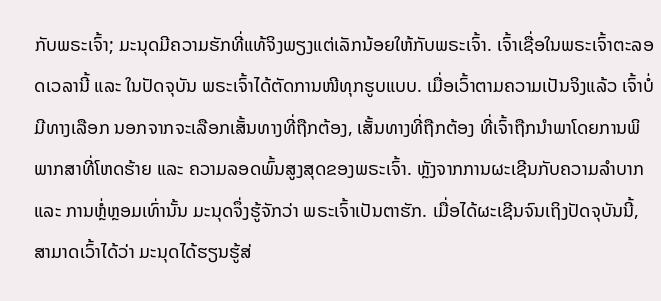ກັບພຣະເຈົ້າ; ມະນຸດມີຄວາມຮັກທີ່ແທ້ຈິງພຽງແຕ່ເລັກນ້ອຍໃຫ້ກັບພຣະເຈົ້າ. ເຈົ້າເຊື່ອໃນພຣະເຈົ້າຕະລອດເວລານີ້ ແລະ ໃນປັດຈຸບັນ ພຣະເຈົ້າໄດ້ຕັດການໜີທຸກຮູບແບບ. ເມື່ອເວົ້າຕາມຄວາມເປັນຈິງແລ້ວ ເຈົ້າບໍ່ມີທາງເລືອກ ນອກຈາກຈະເລືອກເສັ້ນທາງທີ່ຖືກຕ້ອງ, ເສັ້ນທາງທີ່ຖືກຕ້ອງ ທີ່ເຈົ້າຖືກນໍາພາໂດຍການພິພາກສາທີ່ໂຫດຮ້າຍ ແລະ ຄວາມລອດພົ້ນສູງສຸດຂອງພຣະເຈົ້າ. ຫຼັງຈາກການຜະເຊີນກັບຄວາມລຳບາກ ແລະ ການຫຼໍ່ຫຼອມເທົ່ານັ້ນ ມະນຸດຈຶ່ງຮູ້ຈັກວ່າ ພຣະເຈົ້າເປັນຕາຮັກ. ເມື່ອໄດ້ຜະເຊີນຈົນເຖິງປັດຈຸບັນນີ້, ສາມາດເວົ້າໄດ້ວ່າ ມະນຸດໄດ້ຮຽນຮູ້ສ່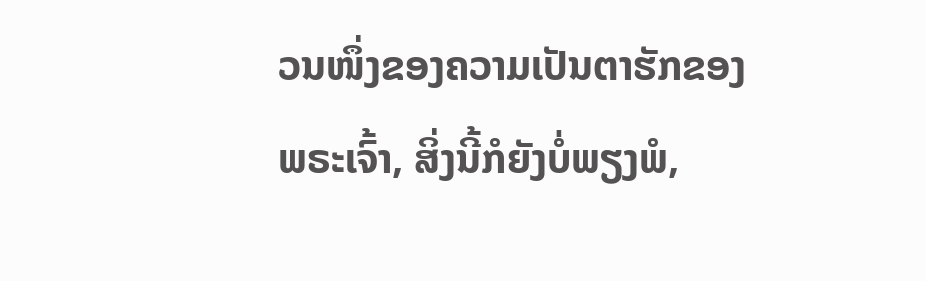ວນໜຶ່ງຂອງຄວາມເປັນຕາຮັກຂອງພຣະເຈົ້າ, ສິ່ງນີ້ກໍຍັງບໍ່ພຽງພໍ,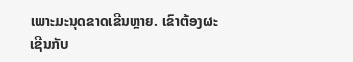ເພາະມະນຸດຂາດເຂີນຫຼາຍ. ເຂົາຕ້ອງຜະເຊີນກັບ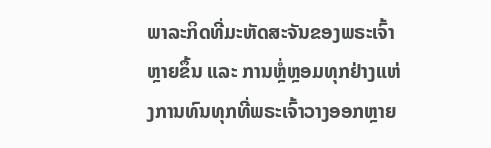ພາລະກິດທີ່ມະຫັດສະຈັນຂອງພຣະເຈົ້າຫຼາຍຂຶ້ນ ແລະ ການຫຼໍ່ຫຼອມທຸກຢ່າງແຫ່ງການທົນທຸກທີ່ພຣະເຈົ້າວາງອອກຫຼາຍ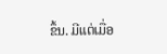ຂຶ້ນ. ມີແຕ່ເມື່ອ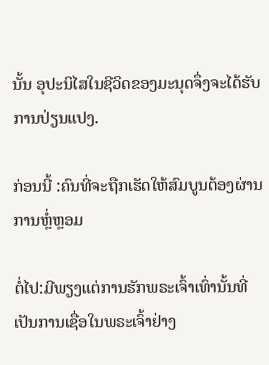ນັ້ນ ອຸປະນິໄສໃນຊີວິດຂອງມະນຸດຈຶ່ງຈະໄດ້ຮັບການປ່ຽນແປງ.

ກ່ອນນີ້ :ຄົນທີ່ຈະຖືກເຮັດໃຫ້ສົມບູນຕ້ອງຜ່ານການຫຼໍ່ຫຼອມ

ຕໍ່ໄປ:ມີພຽງແຕ່ການຮັກພຣະເຈົ້າເທົ່ານັ້ນທີ່ເປັນການເຊື່ອໃນພຣະເຈົ້າຢ່າງ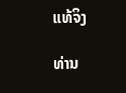ແທ້ຈິງ

ທ່ານ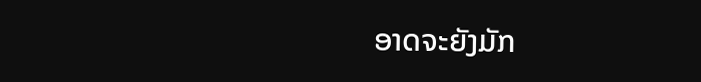ອາດຈະຍັງມັກ